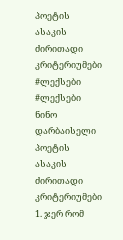პოეტის ასაკის ძირითადი კრიტერიუმები
#ლექსები #ლექსები ნინო დარბაისელი პოეტის ასაკის ძირითადი კრიტერიუმები 1. ჯერ რომ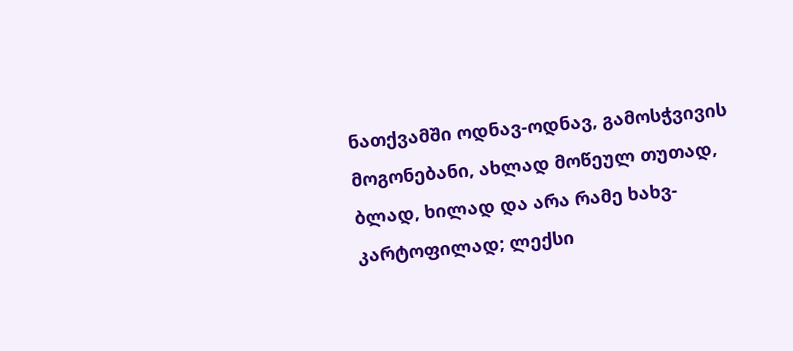ნათქვამში ოდნავ-ოდნავ, გამოსჭვივის მოგონებანი, ახლად მოწეულ თუთად, ბლად, ხილად და არა რამე ხახვ-კარტოფილად; ლექსი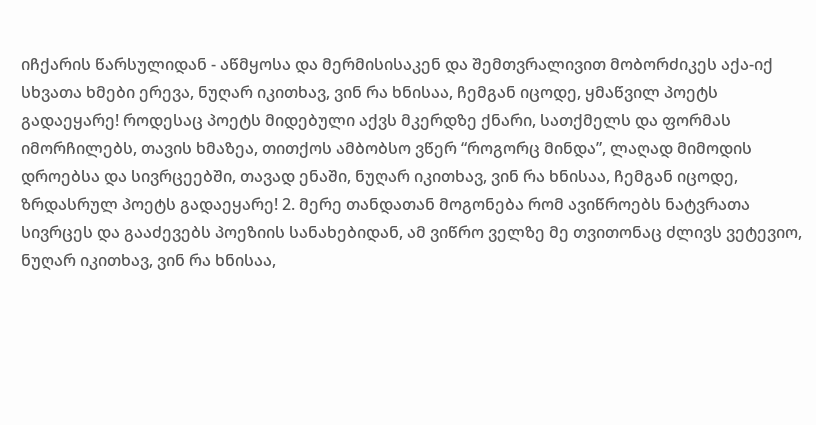იჩქარის წარსულიდან - აწმყოსა და მერმისისაკენ და შემთვრალივით მობორძიკეს აქა-იქ სხვათა ხმები ერევა, ნუღარ იკითხავ, ვინ რა ხნისაა, ჩემგან იცოდე, ყმაწვილ პოეტს გადაეყარე! როდესაც პოეტს მიდებული აქვს მკერდზე ქნარი, სათქმელს და ფორმას იმორჩილებს, თავის ხმაზეა, თითქოს ამბობსო ვწერ “როგორც მინდა”, ლაღად მიმოდის დროებსა და სივრცეებში, თავად ენაში, ნუღარ იკითხავ, ვინ რა ხნისაა, ჩემგან იცოდე, ზრდასრულ პოეტს გადაეყარე! 2. მერე თანდათან მოგონება რომ ავიწროებს ნატვრათა სივრცეს და გააძევებს პოეზიის სანახებიდან, ამ ვიწრო ველზე მე თვითონაც ძლივს ვეტევიო, ნუღარ იკითხავ, ვინ რა ხნისაა,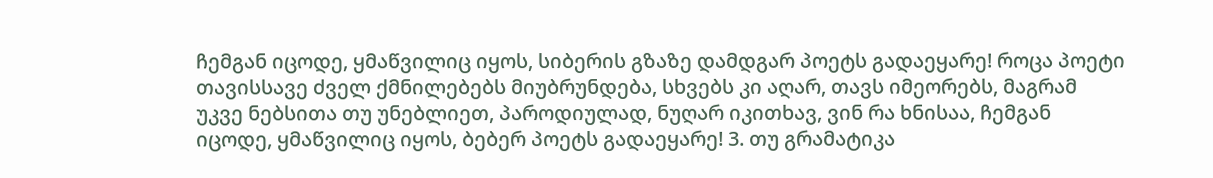ჩემგან იცოდე, ყმაწვილიც იყოს, სიბერის გზაზე დამდგარ პოეტს გადაეყარე! როცა პოეტი თავისსავე ძველ ქმნილებებს მიუბრუნდება, სხვებს კი აღარ, თავს იმეორებს, მაგრამ უკვე ნებსითა თუ უნებლიეთ, პაროდიულად, ნუღარ იკითხავ, ვინ რა ხნისაა, ჩემგან იცოდე, ყმაწვილიც იყოს, ბებერ პოეტს გადაეყარე! 3. თუ გრამატიკა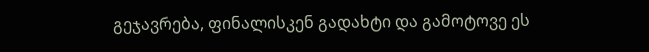გეჯავრება, ფინალისკენ გადახტი და გამოტოვე ეს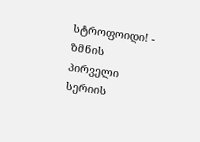სტროფოიდი! - ზმნის პირველი სერიის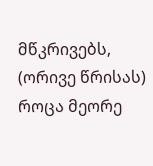მწკრივებს, (ორივე წრისას) როცა მეორე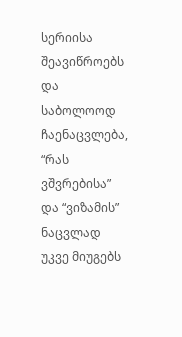სერიისა შეავიწროებს და საბოლოოდ ჩაენაცვლება, “რას ვშვრებისა” და “ვიზამის” ნაცვლად უკვე მიუგებს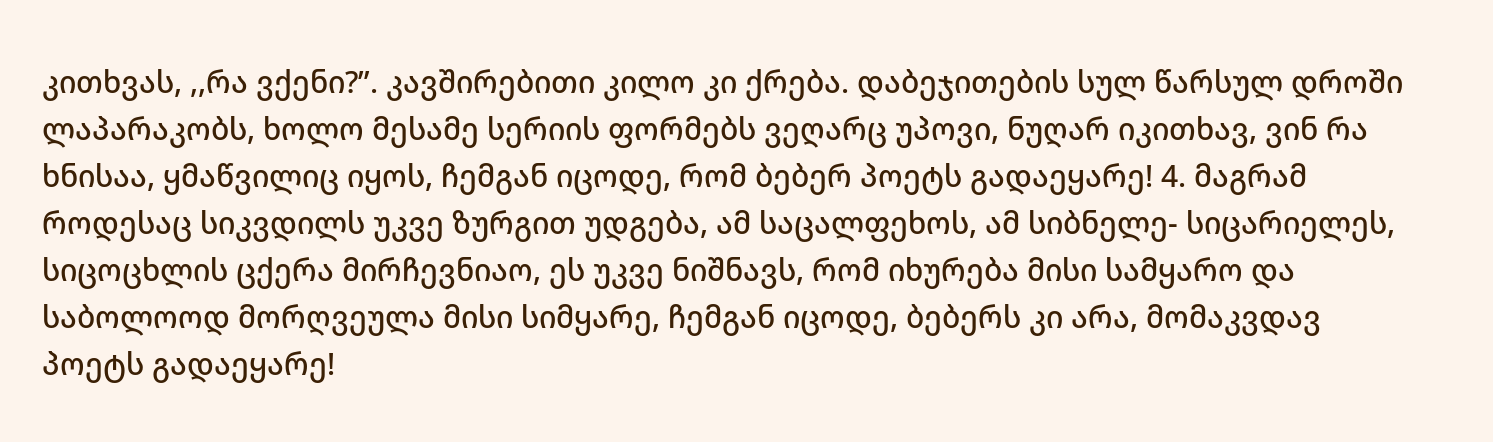კითხვას, ,,რა ვქენი?”. კავშირებითი კილო კი ქრება. დაბეჯითების სულ წარსულ დროში ლაპარაკობს, ხოლო მესამე სერიის ფორმებს ვეღარც უპოვი, ნუღარ იკითხავ, ვინ რა ხნისაა, ყმაწვილიც იყოს, ჩემგან იცოდე, რომ ბებერ პოეტს გადაეყარე! 4. მაგრამ როდესაც სიკვდილს უკვე ზურგით უდგება, ამ საცალფეხოს, ამ სიბნელე- სიცარიელეს, სიცოცხლის ცქერა მირჩევნიაო, ეს უკვე ნიშნავს, რომ იხურება მისი სამყარო და საბოლოოდ მორღვეულა მისი სიმყარე, ჩემგან იცოდე, ბებერს კი არა, მომაკვდავ პოეტს გადაეყარე!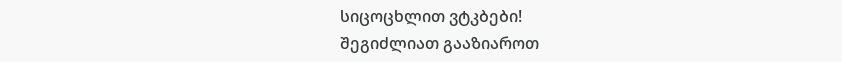სიცოცხლით ვტკბები!
შეგიძლიათ გააზიაროთ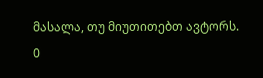მასალა, თუ მიუთითებთ ავტორს.
0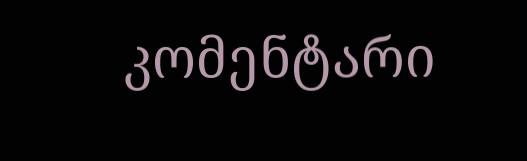კომენტარი